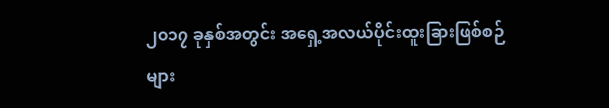၂၀၁၇ ခုနှစ်အတွင်း အရှေ့အလယ်ပိုင်းထူးခြားဖြစ်စဉ်များ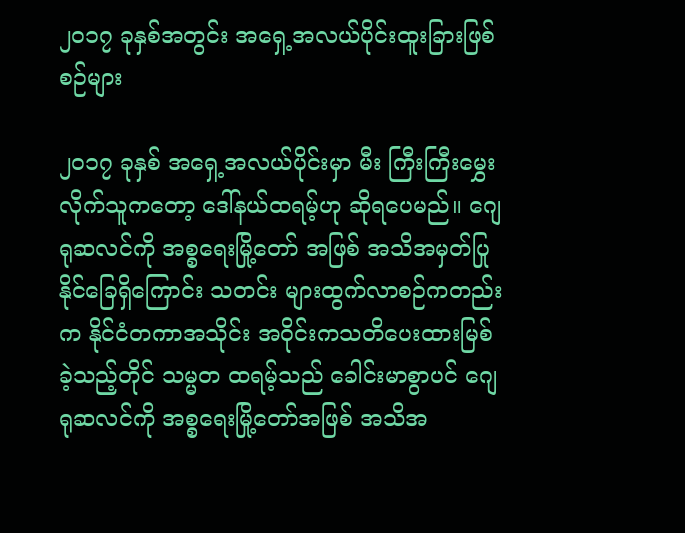၂၀၁၇ ခုနှစ်အတွင်း အရှေ့အလယ်ပိုင်းထူးခြားဖြစ်စဉ်များ

၂၀၁၇ ခုနှစ် အရှေ့အလယ်ပိုင်းမှာ မီး ကြီးကြီးမွှေးလိုက်သူကတော့ ဒေါ်နယ်ထရမ့်ဟု ဆိုရပေမည်။ ဂျေရုဆလင်ကို အစ္စရေးမြို့တော် အဖြစ် အသိအမှတ်ပြုနိုင်ခြေရှိကြောင်း သတင်း များထွက်လာစဉ်ကတည်းက နိုင်ငံတကာအသိုင်း အဝိုင်းကသတိပေးထားမြစ်ခဲ့သည့်တိုင် သမ္မတ ထရမ့်သည် ခေါင်းမာစွာပင် ဂျေရုဆလင်ကို အစ္စရေးမြို့တော်အဖြစ် အသိအ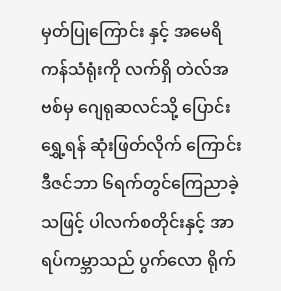မှတ်ပြုကြောင်း နှင့် အမေရိကန်သံရုံးကို လက်ရှိ တဲလ်အဗစ်မှ ဂျေရုဆလင်သို့ ပြောင်းရွှေ့ရန် ဆုံးဖြတ်လိုက် ကြောင်း ဒီဇင်ဘာ ၆ရက်တွင်ကြေညာခဲ့သဖြင့် ပါလက်စတိုင်းနှင့် အာရပ်ကမ္ဘာသည် ပွက်လော ရိုက်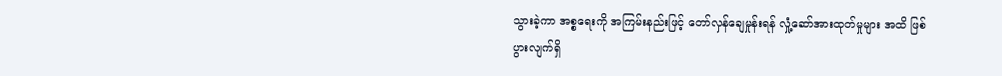သွားခဲ့ကာ အစ္စရေးကို အကြမ်းနည်းဖြင့် တော်လှန်ချေမှုန်းရန် လှုံ့ဆော်အားထုတ်မှုများ အထိ ဖြစ်ပွားလျက်ရှိ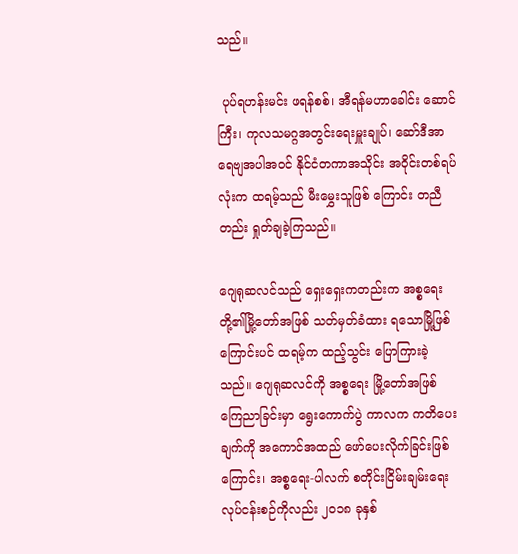သည်။

 ပုပ်ရဟန်းမင်း ဖရန်စစ်၊ အီရန်မဟာခေါင်း ဆောင်ကြီး၊ ကုလသမဂ္ဂအတွင်းရေးမှူးချုပ်၊ ဆော်ဒီအာရေဗျအပါအဝင် နိုင်ငံတကာအသိုင်း အဝိုင်းတစ်ရပ်လုံးက ထရမ့်သည် မီးမွှေးသူဖြစ် ကြောင်း တညီတည်း ရှုတ်ချခဲ့ကြသည်။

ဂျေရုဆလင်သည် ရှေးရှေးကတည်းက အစ္စရေးတို့၏မြို့တော်အဖြစ် သတ်မှတ်ခံထား ရသောမြို့ဖြစ်ကြောင်းပင် ထရမ့်က ထည့်သွင်း ပြောကြားခဲ့သည်။ ဂျေရုဆလင်ကို အစ္စရေး မြို့တော်အဖြစ် ကြေညာခြင်းမှာ ရွေးကောက်ပွဲ ကာလက ကတိပေးချက်ကို အကောင်အထည် ဖော်ပေးလိုက်ခြင်းဖြစ်ကြောင်း၊ အစ္စရေး-ပါလက် စတိုင်းငြိမ်းချမ်းရေးလုပ်ငန်းစဉ်ကိုလည်း ၂၀၁၈ ခုနှစ်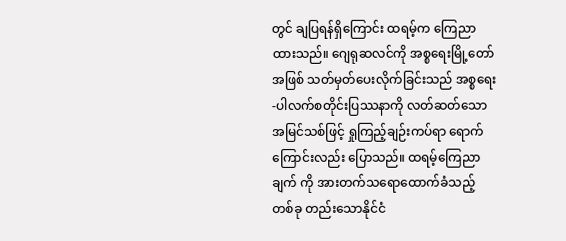တွင် ချပြရန်ရှိကြောင်း ထရမ့်က ကြေညာ ထားသည်။ ဂျေရုဆလင်ကို အစ္စရေးမြို့တော် အဖြစ် သတ်မှတ်ပေးလိုက်ခြင်းသည် အစ္စရေး-ပါလက်စတိုင်းပြဿနာကို လတ်ဆတ်သော အမြင်သစ်ဖြင့် ရှုကြည့်ချဉ်းကပ်ရာ ရောက် ကြောင်းလည်း ပြောသည်။ ထရမ့်ကြေညာချက် ကို အားတက်သရောထောက်ခံသည့် တစ်ခု တည်းသောနိုင်ငံ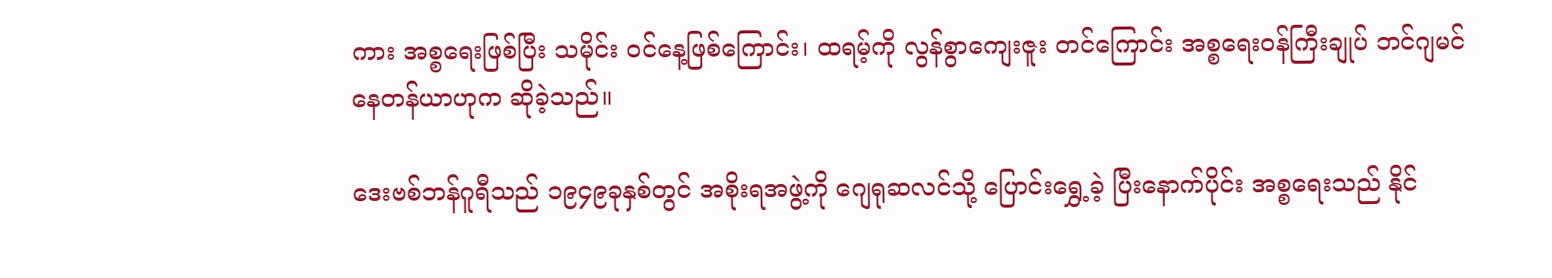ကား အစ္စရေးဖြစ်ပြီး သမိုင်း ဝင်နေ့ဖြစ်ကြောင်း၊ ထရမ့်ကို လွန်စွာကျေးဇူး တင်ကြောင်း အစ္စရေးဝန်ကြီးချုပ် ဘင်ဂျမင် နေတန်ယာဟုက ဆိုခဲ့သည်။

ဒေးဗစ်ဘန်ဂူရီသည် ၁၉၄၉ခုနှစ်တွင် အစိုးရအဖွဲ့ကို ဂျေရုဆလင်သို့ ပြောင်းရွှေ့ခဲ့ ပြီးနောက်ပိုင်း အစ္စရေးသည် နိုင်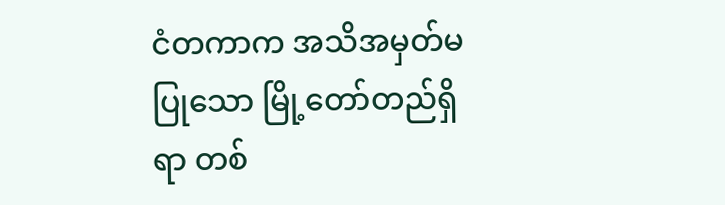ငံတကာက အသိအမှတ်မပြုသော မြို့တော်တည်ရှိရာ တစ်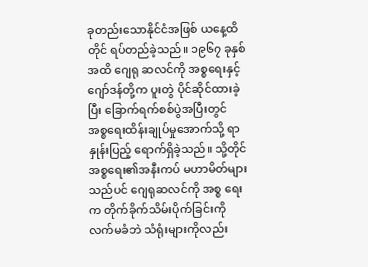ခုတည်းသောနိုင်ငံအဖြစ် ယနေ့ထိတိုင် ရပ်တည်ခဲ့သည်။ ၁၉၆၇ ခုနှစ်အထိ ဂျေရု ဆလင်ကို အစ္စရေးနှင့် ဂျော်ဒန်တို့က ပူးတွဲ ပိုင်ဆိုင်ထားခဲ့ပြီး ခြောက်ရက်စစ်ပွဲအပြီးတွင် အစ္စရေးထိန်းချုပ်မှုအောက်သို့ ရာနှုန်းပြည့် ရောက်ရှိခဲ့သည်။ သို့တိုင် အစ္စရေး၏အနီးကပ် မဟာမိတ်များသည်ပင် ဂျေရုဆလင်ကို အစ္စ ရေးက တိုက်ခိုက်သိမ်းပိုက်ခြင်းကိုလက်မခံဘဲ သံရုံးများကိုလည်း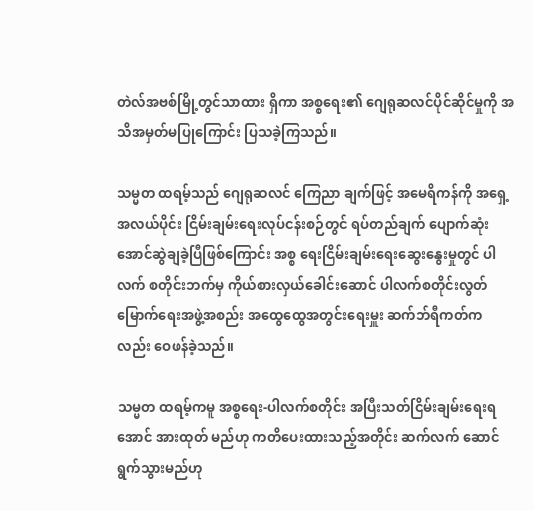တဲလ်အဗစ်မြို့တွင်သာထား ရှိကာ အစ္စရေး၏ ဂျေရုဆလင်ပိုင်ဆိုင်မှုကို အသိအမှတ်မပြုကြောင်း ပြသခဲ့ကြသည်။

သမ္မတ ထရမ့်သည် ဂျေရုဆလင် ကြေညာ ချက်ဖြင့် အမေရိကန်ကို အရှေ့အလယ်ပိုင်း ငြိမ်းချမ်းရေးလုပ်ငန်းစဉ်တွင် ရပ်တည်ချက် ပျောက်ဆုံးအောင်ဆွဲချခဲ့ပြီဖြစ်ကြောင်း အစ္စ ရေးငြိမ်းချမ်းရေးဆွေးနွေးမှုတွင် ပါလက် စတိုင်းဘက်မှ ကိုယ်စားလှယ်ခေါင်းဆောင် ပါလက်စတိုင်းလွတ်မြောက်ရေးအဖွဲ့အစည်း အထွေထွေအတွင်းရေးမှူး ဆက်ဘ်ရီကတ်က လည်း ဝေဖန်ခဲ့သည်။

သမ္မတ ထရမ့်ကမူ အစ္စရေး-ပါလက်စတိုင်း အပြီးသတ်ငြိမ်းချမ်းရေးရအောင် အားထုတ် မည်ဟု ကတိပေးထားသည့်အတိုင်း ဆက်လက် ဆောင်ရွက်သွားမည်ဟု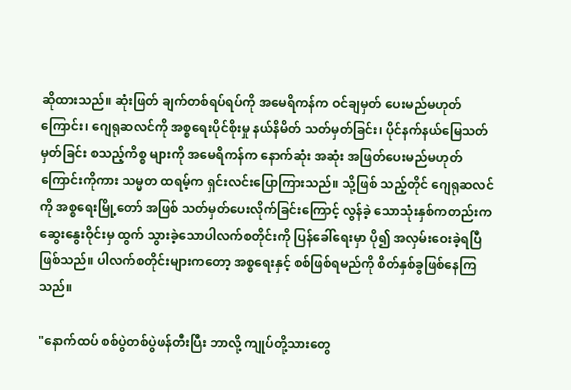ဆိုထားသည်။ ဆုံးဖြတ် ချက်တစ်ရပ်ရပ်ကို အမေရိကန်က ဝင်ချမှတ် ပေးမည်မဟုတ်ကြောင်း၊ ဂျေရုဆလင်ကို အစ္စရေးပိုင်စိုးမှု နယ်နိမိတ် သတ်မှတ်ခြင်း၊ ပိုင်နက်နယ်မြေသတ်မှတ်ခြင်း စသည့်ကိစ္စ များကို အမေရိကန်က နောက်ဆုံး အဆုံး အဖြတ်ပေးမည်မဟုတ်ကြောင်းကိုကား သမ္မတ ထရမ့်က ရှင်းလင်းပြောကြားသည်။ သို့ဖြစ် သည့်တိုင် ဂျေရုဆလင်ကို အစ္စရေးမြို့တော် အဖြစ် သတ်မှတ်ပေးလိုက်ခြင်းကြောင့် လွန်ခဲ့ သောသုံးနှစ်ကတည်းက ဆွေးနွေးဝိုင်းမှ ထွက် သွားခဲ့သောပါလက်စတိုင်းကို ပြန်ခေါ်ရေးမှာ ပို၍ အလှမ်းဝေးခဲ့ရပြီဖြစ်သည်။ ပါလက်စတိုင်းများကတော့ အစ္စရေးနှင့် စစ်ဖြစ်ရမည်ကို စိတ်နှစ်ခွဖြစ်နေကြသည်။

"နောက်ထပ် စစ်ပွဲတစ်ပွဲဖန်တီးပြီး ဘာလို့ ကျုပ်တို့သားတွေ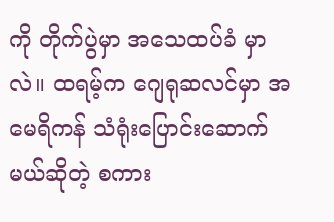ကို တိုက်ပွဲမှာ အသေထပ်ခံ မှာလဲ။ ထရမ့်က ဂျေရုဆလင်မှာ အမေရိကန် သံရုံးပြောင်းဆောက်မယ်ဆိုတဲ့ စကား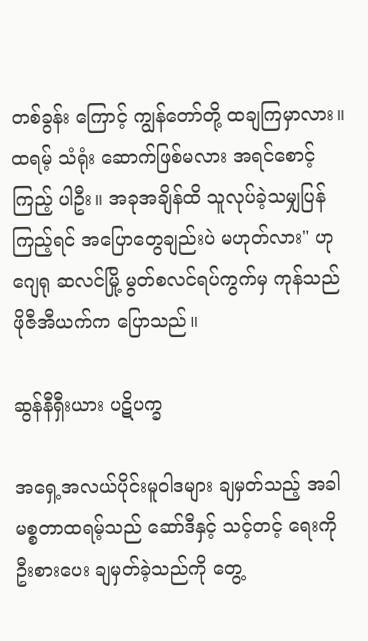တစ်ခွန်း ကြောင့် ကျွန်တော်တို့ ထချကြမှာလား။ ထရမ့် သံရုံး ဆောက်ဖြစ်မလား အရင်စောင့်ကြည့် ပါဦး။ အခုအချိန်ထိ သူလုပ်ခဲ့သမျှပြန်ကြည့်ရင် အပြောတွေချည်းပဲ မဟုတ်လား" ဟု ဂျေရု ဆလင်မြို့ မွတ်စလင်ရပ်ကွက်မှ ကုန်သည် ဖိုဇီအီယက်က ပြောသည်။

ဆွန်နီရှီးယား ပဋိပက္ခ

အရှေ့အလယ်ပိုင်းမူဝါဒများ ချမှတ်သည့် အခါ မစ္စတာထရမ့်သည် ဆော်ဒီနှင့် သင့်တင့် ရေးကို ဦးစားပေး ချမှတ်ခဲ့သည်ကို တွေ့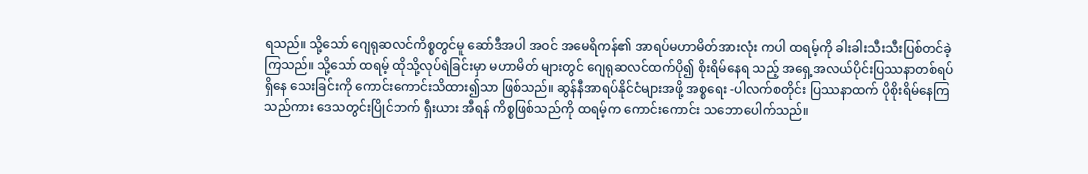ရသည်။ သို့သော် ဂျေရုဆလင်ကိစ္စတွင်မူ ဆော်ဒီအပါ အဝင် အမေရိကန်၏ အာရပ်မဟာမိတ်အားလုံး ကပါ ထရမ့်ကို ခါးခါးသီးသီးပြစ်တင်ခဲ့ကြသည်။ သို့သော် ထရမ့် ထိုသို့လုပ်ရဲခြင်းမှာ မဟာမိတ် များတွင် ဂျေရုဆလင်ထက်ပို၍ စိုးရိမ်နေရ သည့် အရှေ့အလယ်ပိုင်းပြဿနာတစ်ရပ်ရှိနေ သေးခြင်းကို ကောင်းကောင်းသိထား၍သာ ဖြစ်သည်။ ဆွန်နီအာရပ်နိုင်ငံများအဖို့ အစ္စရေး -ပါလက်စတိုင်း ပြဿနာထက် ပိုစိုးရိမ်နေကြ သည်ကား ဒေသတွင်းပြိုင်ဘက် ရှီးယား အီရန် ကိစ္စဖြစ်သည်ကို ထရမ့်က ကောင်းကောင်း သဘောပေါက်သည်။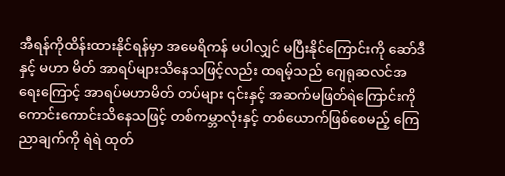အီရန်ကိုထိန်းထားနိုင်ရန်မှာ အမေရိကန် မပါလျှင် မပြီးနိုင်ကြောင်းကို ဆော်ဒီနှင့် မဟာ မိတ် အာရပ်များသိနေသဖြင့်လည်း ထရမ့်သည် ဂျေရုဆလင်အရေးကြောင့် အာရပ်မဟာမိတ် တပ်များ ၎င်းနှင့် အဆက်မဖြတ်ရဲကြောင်းကို ကောင်းကောင်းသိနေသဖြင့် တစ်ကမ္ဘာလုံးနှင့် တစ်ယောက်ဖြစ်စေမည့် ကြေညာချက်ကို ရဲရဲ ထုတ်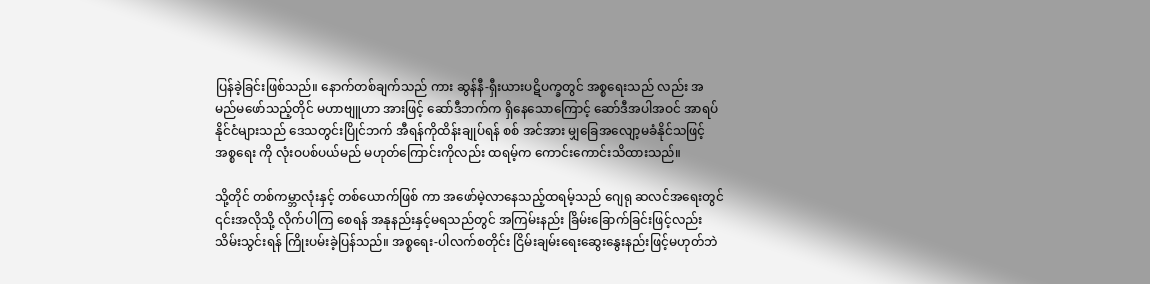ပြန်ခဲ့ခြင်းဖြစ်သည်။ နောက်တစ်ချက်သည် ကား ဆွန်နီ-ရှီးယားပဋိပက္ခတွင် အစ္စရေးသည် လည်း အမည်မဖော်သည့်တိုင် မဟာဗျူဟာ အားဖြင့် ဆော်ဒီဘက်က ရှိနေသောကြောင့် ဆော်ဒီအပါအဝင် အာရပ်နိုင်ငံများသည် ဒေသတွင်းပြိုင်ဘက် အီရန်ကိုထိန်းချုပ်ရန် စစ် အင်အား မျှခြေအလျော့မခံနိုင်သဖြင့် အစ္စရေး ကို လုံးဝပစ်ပယ်မည် မဟုတ်ကြောင်းကိုလည်း ထရမ့်က ကောင်းကောင်းသိထားသည်။

သို့တိုင် တစ်ကမ္ဘာလုံးနှင့် တစ်ယောက်ဖြစ် ကာ အဖော်မဲ့လာနေသည့်ထရမ့်သည် ဂျေရု ဆလင်အရေးတွင် ၎င်းအလိုသို့ လိုက်ပါကြ စေရန် အနုနည်းနှင့်မရသည်တွင် အကြမ်းနည်း ခြိမ်းခြောက်ခြင်းဖြင့်လည်း သိမ်းသွင်းရန် ကြိုးပမ်းခဲ့ပြန်သည်။ အစ္စရေး-ပါလက်စတိုင်း ငြိမ်းချမ်းရေးဆွေးနွေးနည်းဖြင့်မဟုတ်ဘဲ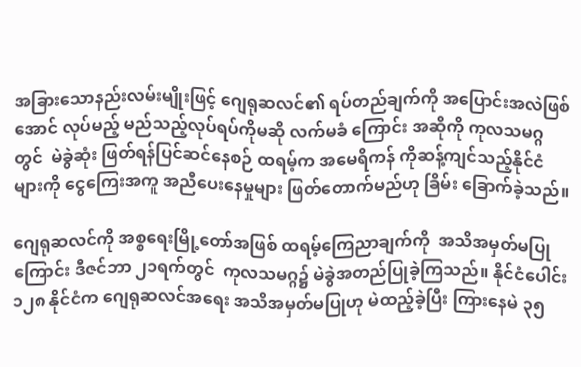အခြားသောနည်းလမ်းမျိုးဖြင့် ဂျေရုဆလင်၏ ရပ်တည်ချက်ကို အပြောင်းအလဲဖြစ်အောင် လုပ်မည့် မည်သည့်လုပ်ရပ်ကိုမဆို လက်မခံ ကြောင်း အဆိုကို ကုလသမဂ္ဂတွင်  မဲခွဲဆုံး ဖြတ်ရန်ပြင်ဆင်နေစဉ် ထရမ့်က အမေရိကန် ကိုဆန့်ကျင်သည့်နိုင်ငံများကို ငွေကြေးအကူ အညီပေးနေမှုများ ဖြတ်တောက်မည်ဟု ခြိမ်း ခြောက်ခဲ့သည်။

ဂျေရုဆလင်ကို အစ္စရေးမြို့တော်အဖြစ် ထရမ့်ကြေညာချက်ကို  အသိအမှတ်မပြု ကြောင်း ဒီဇင်ဘာ ၂၁ရက်တွင်  ကုလသမဂ္ဂ၌ မဲခွဲအတည်ပြုခဲ့ကြသည်။ နိုင်ငံပေါင်း ၁၂၈ နိုင်ငံက ဂျေရုဆလင်အရေး အသိအမှတ်မပြုဟု မဲထည့်ခဲ့ပြီး ကြားနေမဲ ၃၅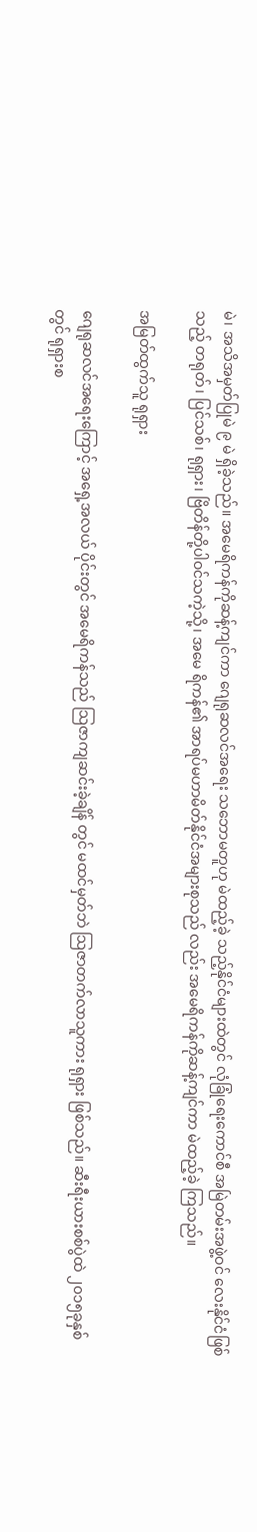မဲ၊ အသိအမှတ်ပြုမဲ ၉ မဲ ရှိခဲ့သည်။ အမေရိကန်ကိုဆန့်ကျင်ကာ ဂျေရုဆလင်အရေး သဘောမတူဟု မဲထည့်ခဲ့ သည့်နိုင်ငံများထဲတွင် လုံခြုံရေးကောင်စီ အမြဲတမ်းအဖွဲ့ဝင် လေးနိုင်ငံဖြစ်သည့် တရုတ်၊ ပြင်သစ်၊ ရုရှား၊ ဗြိတိန်တို့ပါဝင်သကဲ့သို့၊ အမေ ရိကန်၏ အာရပ်မဟာမိတ်နိုင်ငံအများစုသည် လည်း အမေရိကန်ကိုဆန့်ကျင်ကာ မဲထည့်ခဲ့ ကြသည်။

အမြတ်ထွက်သူ ရုရှား

ဂျေရုဆလင်အရေးကြောင့် အရှေ့အလယ် ပိုင်းတွင် အမေရိကန်သည် သြဇာကျဆင်းခဲ့ချိန် တွင် မထင်မှတ်ဘဲ သြဇာတက်လာသူကား ရုရှား ဖြစ်သည်။ ဆီးရီးယားစစ်ပွဲထဲ ၂၀၁၅ခုနှစ်တွင် ရုရှားစ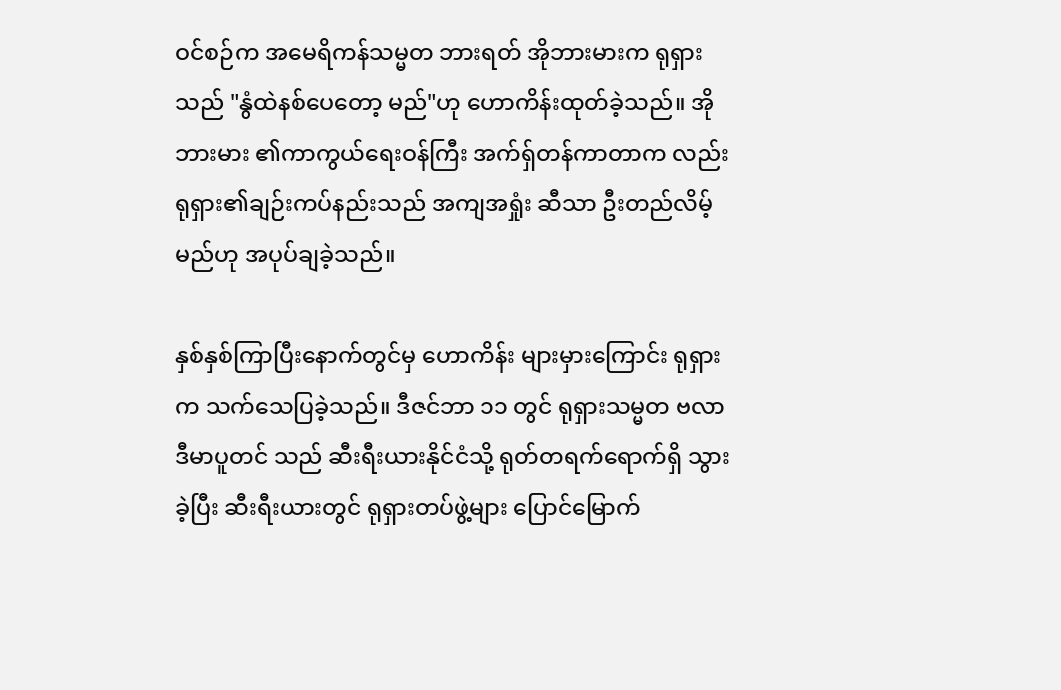ဝင်စဉ်က အမေရိကန်သမ္မတ ဘားရတ် အိုဘားမားက ရုရှားသည် "နွံထဲနစ်ပေတော့ မည်"ဟု ဟောကိန်းထုတ်ခဲ့သည်။ အိုဘားမား ၏ကာကွယ်ရေးဝန်ကြီး အက်ရှ်တန်ကာတာက လည်း ရုရှား၏ချဉ်းကပ်နည်းသည် အကျအရှုံး ဆီသာ ဦးတည်လိမ့်မည်ဟု အပုပ်ချခဲ့သည်။

နှစ်နှစ်ကြာပြီးနောက်တွင်မှ ဟောကိန်း များမှားကြောင်း ရုရှားက သက်သေပြခဲ့သည်။ ဒီဇင်ဘာ ၁၁ တွင် ရုရှားသမ္မတ ဗလာဒီမာပူတင် သည် ဆီးရီးယားနိုင်ငံသို့ ရုတ်တရက်ရောက်ရှိ သွားခဲ့ပြီး ဆီးရီးယားတွင် ရုရှားတပ်ဖွဲ့များ ပြောင်မြောက်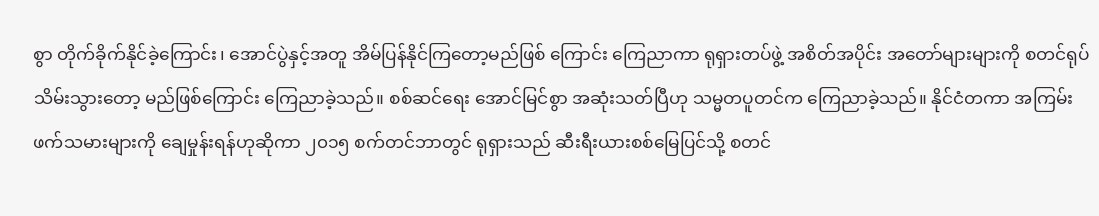စွာ တိုက်ခိုက်နိုင်ခဲ့ကြောင်း၊ အောင်ပွဲနှင့်အတူ အိမ်ပြန်နိုင်ကြတော့မည်ဖြစ် ကြောင်း ကြေညာကာ ရုရှားတပ်ဖွဲ့ အစိတ်အပိုင်း အတော်များများကို စတင်ရုပ်သိမ်းသွားတော့ မည်ဖြစ်ကြောင်း ကြေညာခဲ့သည်။ စစ်ဆင်ရေး အောင်မြင်စွာ အဆုံးသတ်ပြီဟု သမ္မတပူတင်က ကြေညာခဲ့သည်။ နိုင်ငံတကာ အကြမ်းဖက်သမားများကို ချေမှုန်းရန်ဟုဆိုကာ ၂၀၁၅ စက်တင်ဘာတွင် ရုရှားသည် ဆီးရီးယားစစ်မြေပြင်သို့ စတင်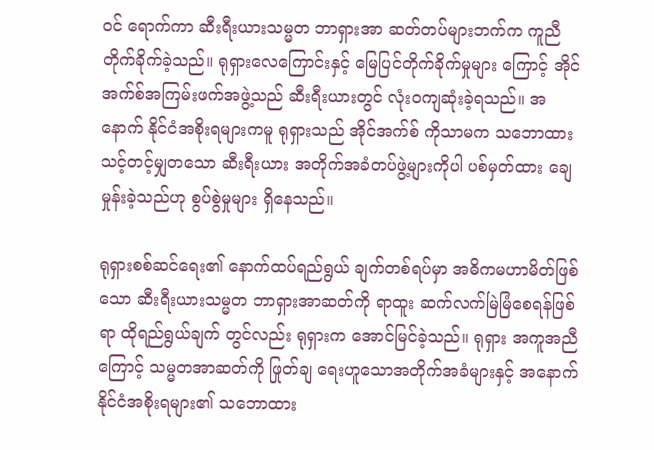ဝင် ရောက်ကာ ဆီးရီးယားသမ္မတ ဘာရှားအာ ဆတ်တပ်များဘက်က ကူညီတိုက်ခိုက်ခဲ့သည်။ ရုရှားလေကြောင်းနှင့် မြေပြင်တိုက်ခိုက်မှုများ ကြောင့် အိုင်အက်စ်အကြမ်းဖက်အဖွဲ့သည် ဆီးရီးယားတွင် လုံးဝကျဆုံးခဲ့ရသည်။ အနောက် နိုင်ငံအစိုးရများကမူ ရုရှားသည် အိုင်အက်စ် ကိုသာမက သဘောထားသင့်တင့်မျှတသော ဆီးရီးယား အတိုက်အခံတပ်ဖွဲ့များကိုပါ ပစ်မှတ်ထား ချေမှုန်းခဲ့သည်ဟု စွပ်စွဲမှုများ ရှိနေသည်။

ရုရှားစစ်ဆင်ရေး၏ နောက်ထပ်ရည်ရွယ် ချက်တစ်ရပ်မှာ အဓိကမဟာမိတ်ဖြစ်သော ဆီးရီးယားသမ္မတ ဘာရှားအာဆတ်ကို ရာထူး ဆက်လက်မြဲမြံစေရန်ဖြစ်ရာ ထိုရည်ရွယ်ချက် တွင်လည်း ရုရှားက အောင်မြင်ခဲ့သည်။ ရုရှား အကူအညီကြောင့် သမ္မတအာဆတ်ကို ဖြုတ်ချ ရေးဟူသောအတိုက်အခံများနှင့် အနောက် နိုင်ငံအစိုးရများ၏ သဘောထား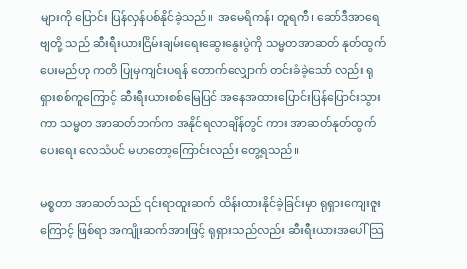များကို ပြောင်း ပြန်လှန်ပစ်နိုင်ခဲ့သည်။  အမေရိကန်၊ တူရကီ၊ ဆော်ဒီအာရေဗျတို့ သည် ဆီးရီးယားငြိမ်းချမ်းရေးဆွေးနွေးပွဲကို သမ္မတအာဆတ် နုတ်ထွက်ပေးမည်ဟု ကတိ ပြုမှကျင်းပရန် တောက်လျှောက် တင်းခံခဲ့သော် လည်း ရုရှားစစ်ကူကြောင့် ဆီးရီးယားစစ်မြေပြင် အနေအထားပြောင်းပြန်ပြောင်းသွားကာ သမ္မတ အာဆတ်ဘက်က အနိုင်ရလာချိန်တွင် ကား အာဆတ်နုတ်ထွက်ပေးရေး လေသံပင် မဟတော့ကြောင်းလည်း တွေ့ရသည်။

မစ္စတာ အာဆတ်သည် ၎င်းရာထူးဆက် ထိန်းထားနိုင်ခဲ့ခြင်းမှာ ရုရှားကျေးဇူးကြောင့် ဖြစ်ရာ အကျိုးဆက်အားဖြင့် ရုရှားသည်လည်း ဆီးရီးယားအပေါ် သြ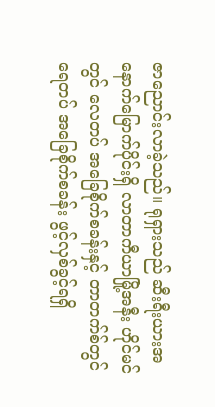ဇာညောင်းလာခဲ့သည်။ ရုရှားသည် ဆီးရီးယားအနောက်မြောက်ပိုင်းရှိ လာတာကီယာမြို့အနီး ဟိုင်မင်တွင် လေတပ် အခြေစိုက်စခန်းနှင့် တာတက်စ်တွင် ရေတပ် အခြေစိုက်စခန်း ဖွင့်လှစ်ခွင့်ရရှိ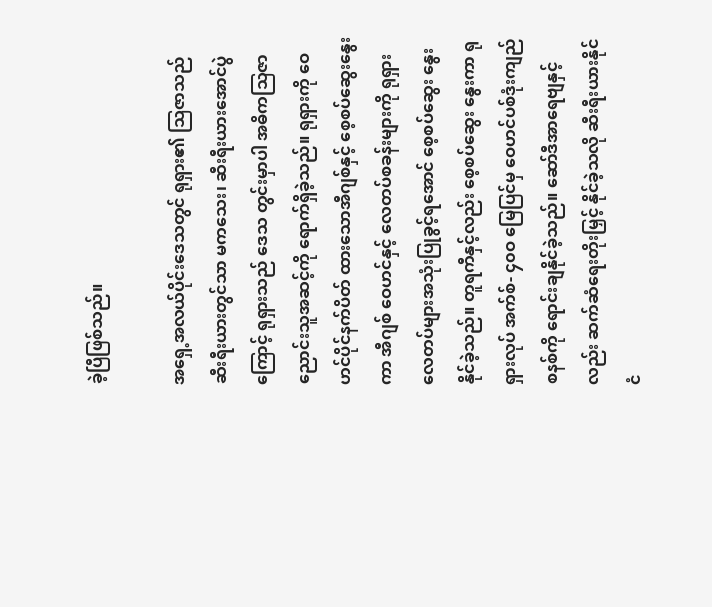ခဲ့ပြီဖြစ်သည်။

အရှေ့အလယ်ပိုင်းဒေသတွင် ရုရှား၏ သြဇာသည် ဆီးရီးယားတွင်သာ မကသေး၊ ဆီးရီးယားအောင်ပွဲကြောင့် ရုရှားသည် ဒေသ တွင်းမှာပါ အဓိကသြဇာညောင်းသူအဆင့်ကို ရောက်ရှိခဲ့သည်။ ရုရှားကို ဝေဟင်ပိုင်နက်ပိတ် ထားသောအီဂျစ်နှင့် စေ့စပ်ဆွေးနွေးကာ အီဂျစ် ဝေဟင်နှင့် လေတပ်စခန်းများကို ရုရှား လေတပ်များအသုံးပြုခွင့်ရအောင် စေ့စပ်ဆွေး နွေးနိုင်ခဲ့သည်။ တူရကီနှင့်လည်း စေ့စပ်ဆွေး နွေးကာ ရုရှားလုပ် အက်စ်- ၄၀ဝ မြေပြင်မှ ဝေဟင်ပစ်ဒုံးကျည်စနစ်ကို ရောင်းချနိုင်ခဲ့သည်။ ဆော်ဒီအာရေဗျနှင့်လည်း ဆက်ဆံရေးတိုးမြှင့် နိုင်ခဲ့သလို ဆီးရီးယားနိုင်ငံ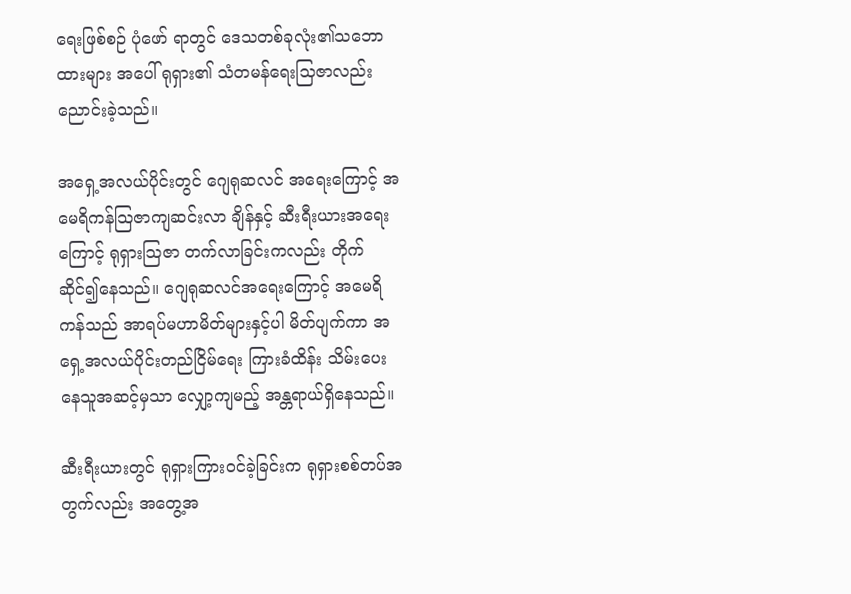ရေးဖြစ်စဉ် ပုံဖော် ရာတွင် ဒေသတစ်ခုလုံး၏သဘောထားများ အပေါ် ရုရှား၏ သံတမန်ရေးသြဇာလည်း ညောင်းခဲ့သည်။

အရှေ့အလယ်ပိုင်းတွင် ဂျေရုဆလင် အရေးကြောင့် အမေရိကန်သြဇာကျဆင်းလာ ချိန်နှင့် ဆီးရီးယားအရေးကြောင့် ရုရှားသြဇာ တက်လာခြင်းကလည်း တိုက်ဆိုင်၍နေသည်။ ဂျေရုဆလင်အရေးကြောင့် အမေရိကန်သည် အာရပ်မဟာမိတ်များနှင့်ပါ မိတ်ပျက်ကာ အရှေ့အလယ်ပိုင်းတည်ငြိမ်ရေး ကြားခံထိန်း သိမ်းပေးနေသူအဆင့်မှသာ လျှော့ကျမည့် အန္တရာယ်ရှိနေသည်။

ဆီးရီးယားတွင် ရုရှားကြားဝင်ခဲ့ခြင်းက ရုရှားစစ်တပ်အတွက်လည်း အတွေ့အ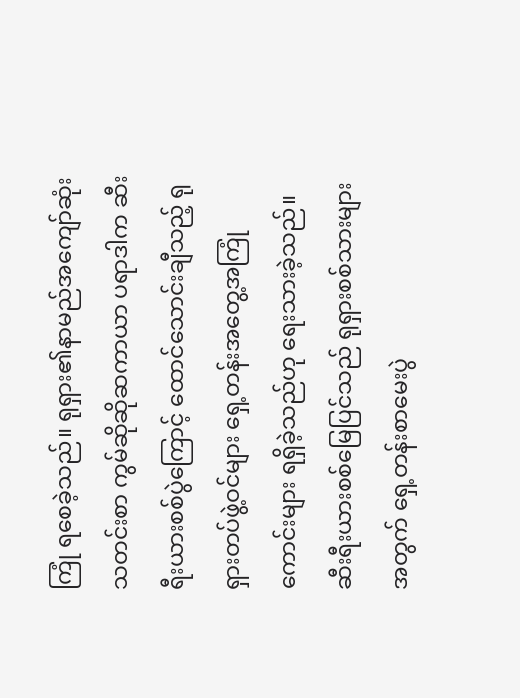ကြုံ ရစေခဲ့သည်။ ရုရှား၏နာမည်အကျော်ဆုံး သတင်းစာ ကွမ်ဆိုဆိုဆကာယာ ပရာဒါက ဆီးရီးယားစစ်ပွဲကြောင့် ထောင်သောင်းချီသည့် ရုရှားတပ်ဖွဲ့ဝင်များ ရှေ့တန်းအတွေ့အကြုံ ကောင်းများ ရရှိခဲ့သည်ဟု ရေးသားခဲ့သည်။ ဆီးရီးယားစစ်မြေပြင်သည် ရုရှားစစ်သားများ အတွက် ရှေ့တန်းစာမေးပွဲ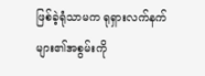ဖြစ်ခဲ့ရုံသာမက ရုရှားလက်နက်များ၏အစွမ်းကို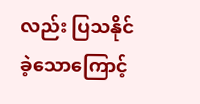လည်း ပြသနိုင် ခဲ့သောကြောင့်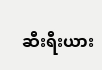ဆီးရီးယား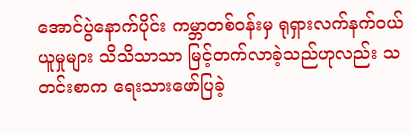အောင်ပွဲနောက်ပိုင်း ကမ္ဘာတစ်ဝန်းမှ ရုရှားလက်နက်ဝယ်ယူမှုများ သိသိသာသာ မြင့်တက်လာခဲ့သည်ဟုလည်း သတင်းစာက ရေးသားဖော်ပြခဲ့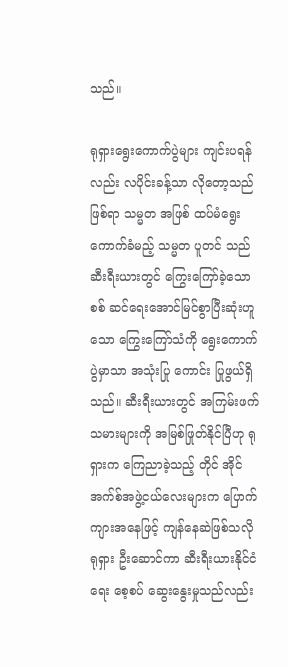သည်။

ရုရှားရွေးကောက်ပွဲများ ကျင်းပရန်လည်း လပိုင်းခန့်သာ လိုတော့သည်ဖြစ်ရာ သမ္မတ အဖြစ် ထပ်မံရွေးကောက်ခံမည့် သမ္မတ ပူတင် သည် ဆီးရီးယားတွင် ကြွေးကြော်ခဲ့သော စစ် ဆင်ရေးအောင်မြင်စွာပြီးဆုံးဟူသော ကြွေးကြော်သံကို ရွေးကောက်ပွဲမှာသာ အသုံးပြု ကောင်း ပြုဖွယ်ရှိသည်။ ဆီးရီးယားတွင် အကြမ်းဖက်သမားများကို အမြစ်ဖြုတ်နိုင်ပြီဟု ရုရှားက ကြေညာခဲ့သည့် တိုင် အိုင်အက်စ်အဖွဲ့ငယ်လေးများက ပြောက် ကျားအနေဖြင့် ကျန်နေဆဲဖြစ်သလို ရုရှား ဦးဆောင်ကာ ဆီးရီးယားနိုင်ငံရေး စေ့စပ် ဆွေးနွေးမှုသည်လည်း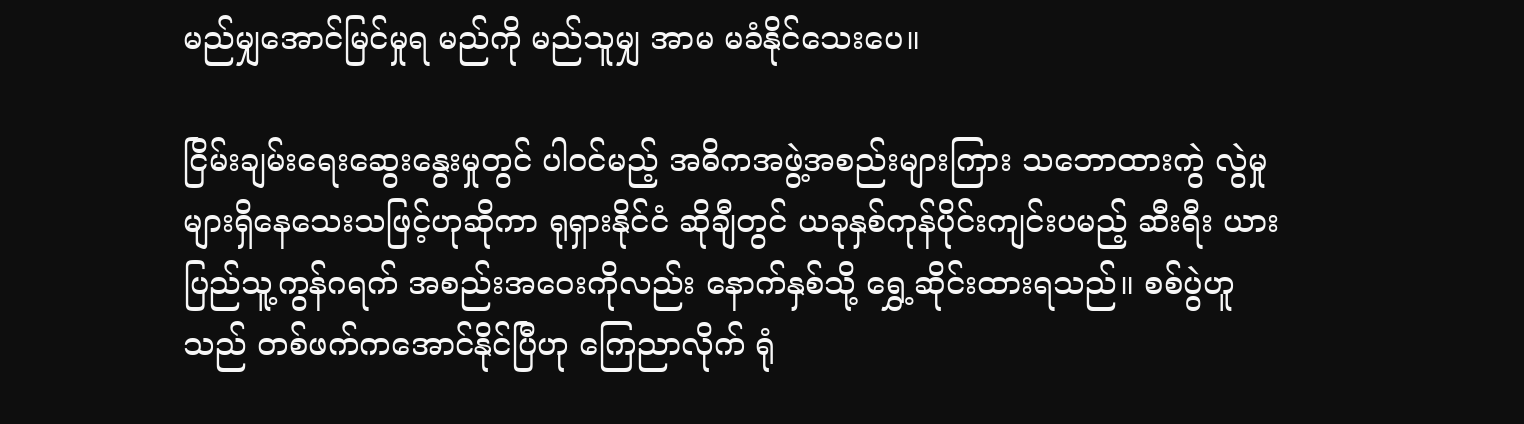မည်မျှအောင်မြင်မှုရ မည်ကို မည်သူမျှ အာမ မခံနိုင်သေးပေ။

ငြိမ်းချမ်းရေးဆွေးနွေးမှုတွင် ပါဝင်မည့် အဓိကအဖွဲ့အစည်းများကြား သဘောထားကွဲ လွဲမှုများရှိနေသေးသဖြင့်ဟုဆိုကာ ရုရှားနိုင်ငံ ဆိုချီတွင် ယခုနှစ်ကုန်ပိုင်းကျင်းပမည့် ဆီးရီး ယားပြည်သူ့ကွန်ဂရက် အစည်းအဝေးကိုလည်း နောက်နှစ်သို့ ရွှေ့ဆိုင်းထားရသည်။ စစ်ပွဲဟူ သည် တစ်ဖက်ကအောင်နိုင်ပြီဟု ကြေညာလိုက် ရုံ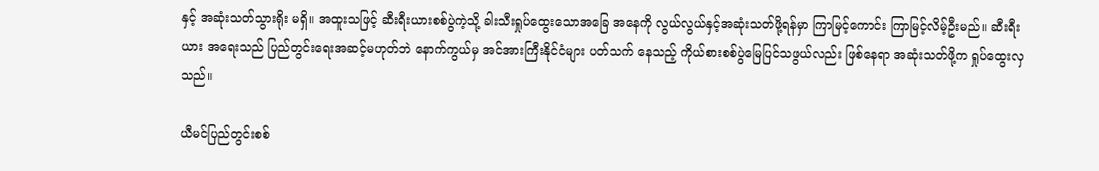နှင့် အဆုံးသတ်သွားရိုး မရှိ။ အထူးသဖြင့် ဆီးရီးယားစစ်ပွဲကဲ့သို့ ခါးသီးရှုပ်ထွေးသောအခြေ အနေကို လွယ်လွယ်နှင့်အဆုံးသတ်ဖို့ရန်မှာ ကြာမြင့်ကောင်း ကြာမြင့်လိမ့်ဦးမည်။ ဆီးရီးယား အရေးသည် ပြည်တွင်းရေးအဆင့်မဟုတ်ဘဲ နောက်ကွယ်မှ အင်အားကြီးနိုင်ငံများ ပတ်သက် နေသည့် ကိုယ်စားစစ်ပွဲမြေပြင်သဖွယ်လည်း ဖြစ်နေရာ အဆုံးသတ်ဖို့က ရှုပ်ထွေးလှသည်။

ယီမင်ပြည်တွင်းစစ်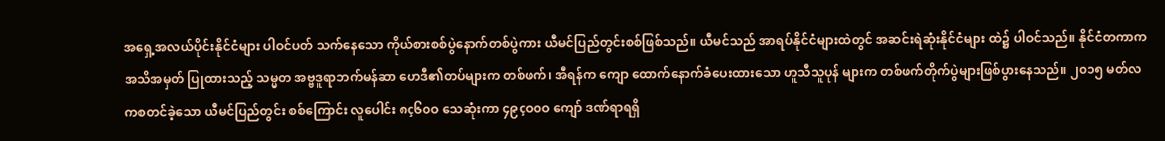အရှေ့အလယ်ပိုင်းနိုင်ငံများ ပါဝင်ပတ် သက်နေသော ကိုယ်စားစစ်ပွဲနောက်တစ်ပွဲကား ယီမင်ပြည်တွင်းစစ်ဖြစ်သည်။ ယီမင်သည် အာရပ်နိုင်ငံများထဲတွင် အဆင်းရဲဆုံးနိုင်ငံများ ထဲ၌ ပါဝင်သည်။ နိုင်ငံတကာက အသိအမှတ် ပြုထားသည့် သမ္မတ အဗ္ဗဒူရာဘက်မန်ဆာ ဟေဒီ၏တပ်များက တစ်ဖက်၊ အီရန်က ကျော ထောက်နောက်ခံပေးထားသော ဟူသီသူပုန် များက တစ်ဖက်တိုက်ပွဲများဖြစ်ပွားနေသည်။ ၂၀၁၅ မတ်လကစတင်ခဲ့သော ယီမင်ပြည်တွင်း စစ်ကြောင်း လူပေါင်း ၈ç၆၀ဝ သေဆုံးကာ ၄၉çဝ၀ဝ ကျော် ဒဏ်ရာရရှိ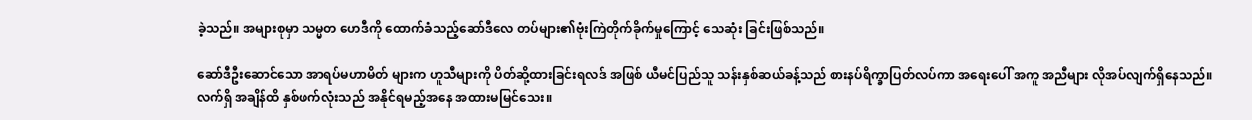ခဲ့သည်။ အများစုမှာ သမ္မတ ဟေဒီကို ထောက်ခံသည့်ဆော်ဒီလေ တပ်များ၏ဗုံးကြဲတိုက်ခိုက်မှုကြောင့် သေဆုံး ခြင်းဖြစ်သည်။

ဆော်ဒီဦးဆောင်သော အာရပ်မဟာမိတ် များက ဟူသီများကို ပိတ်ဆို့ထားခြင်းရလဒ် အဖြစ် ယီမင်ပြည်သူ သန်းနှစ်ဆယ်ခန့်သည် စားနပ်ရိက္ခာပြတ်လပ်ကာ အရေးပေါ် အကူ အညီများ လိုအပ်လျက်ရှိနေသည်။ လက်ရှိ အချိန်ထိ နှစ်ဖက်လုံးသည် အနိုင်ရမည့်အနေ အထားမမြင်သေး။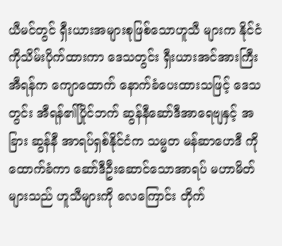ယီမင်တွင် ရှီးယားအများစုဖြစ်သောဟူသီ များက နိုင်ငံကိုသိမ်းပိုက်ထားကာ ဒေသတွင်း ရှီးယားအင်အားကြီး အီရန်က ကျောထောက် နောက်ခံပေးထားသဖြင့် ဒေသတွင်း အီရန်၏ပြိုင်ဘက် ဆွန်နီဆော်ဒီအာရေဗျနှင့် အခြား ဆွန်နီ အာရပ်ရှစ်နိုင်ငံက သမ္မတ မန်ဆာဟေဒီ ကိုထောက်ခံကာ ဆော်ဒီဦးဆောင်သောအာရပ် မဟာမိတ်များသည် ဟူသီများကို လေကြောင်း တိုက်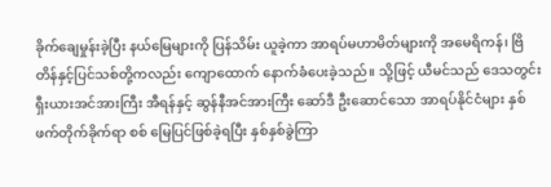ခိုက်ချေမှုန်းခဲ့ပြီး နယ်မြေများကို ပြန်သိမ်း ယူခဲ့ကာ အာရပ်မဟာမိတ်များကို အမေရိကန်၊ ဗြိတိန်နှင့်ပြင်သစ်တို့ကလည်း ကျောထောက် နောက်ခံပေးခဲ့သည်။ သို့ဖြင့် ယီမင်သည် ဒေသတွင်း ရှီးယားအင်အားကြီး အီရန်နှင့် ဆွန်နီအင်အားကြီး ဆော်ဒီ ဦးဆောင်သော အာရပ်နိုင်ငံများ နှစ်ဖက်တိုက်ခိုက်ရာ စစ် မြေပြင်ဖြစ်ခဲ့ရပြီး နှစ်နှစ်ခွဲကြာ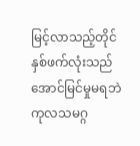မြင့်လာသည့်တိုင် နှစ်ဖက်လုံးသည် အောင်မြင်မှုမရဘဲ ကုလသမဂ္ဂ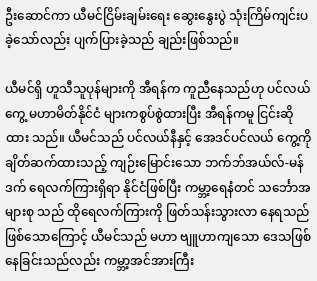ဦးဆောင်ကာ ယီမင်ငြိမ်းချမ်းရေး ဆွေးနွေးပွဲ သုံးကြိမ်ကျင်းပခဲ့သော်လည်း ပျက်ပြားခဲ့သည် ချည်းဖြစ်သည်။

ယီမင်ရှိ ဟူသီသူပုန်များကို အီရန်က ကူညီနေသည်ဟု ပင်လယ်ကွေ့ မဟာမိတ်နိုင်ငံ များကစွပ်စွဲထားပြီး အီရန်ကမူ ငြင်းဆိုထား သည်။ ယီမင်သည် ပင်လယ်နီနှင့် အေဒင်ပင်လယ် ကွေ့ကို ချိတ်ဆက်ထားသည့် ကျဉ်းမြောင်းသော ဘက်ဘ်အယ်လ်-မန်ဒက် ရေလက်ကြားရှိရာ နိုင်ငံဖြစ်ပြီး ကမ္ဘာ့ရေနံတင် သင်္ဘောအများစု သည် ထိုရေလက်ကြားကို ဖြတ်သန်းသွားလာ နေရသည်ဖြစ်သောကြောင့် ယီမင်သည် မဟာ ဗျူဟာကျသော ဒေသဖြစ်နေခြင်းသည်လည်း ကမ္ဘာ့အင်အားကြီး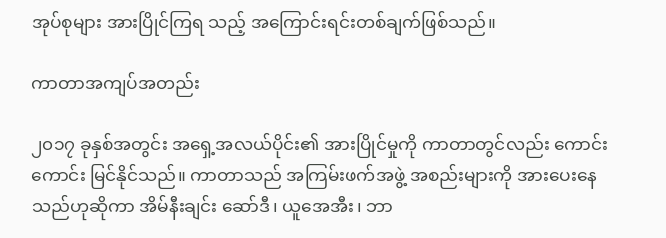အုပ်စုများ အားပြိုင်ကြရ သည့် အကြောင်းရင်းတစ်ချက်ဖြစ်သည်။

ကာတာအကျပ်အတည်း

၂၀၁၇ ခုနှစ်အတွင်း အရှေ့အလယ်ပိုင်း၏ အားပြိုင်မှုကို ကာတာတွင်လည်း ကောင်းကောင်း မြင်နိုင်သည်။ ကာတာသည် အကြမ်းဖက်အဖွဲ့ အစည်းများကို အားပေးနေသည်ဟုဆိုကာ အိမ်နီးချင်း ဆော်ဒီ၊ ယူအေအီး၊ ဘာ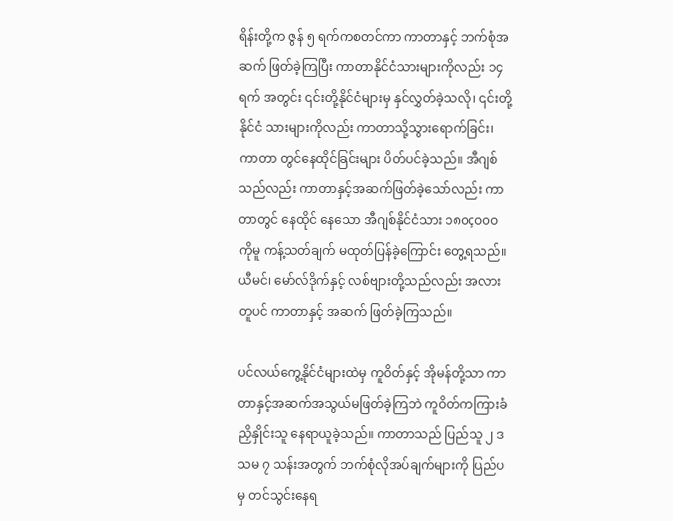ရိန်းတို့က ဇွန် ၅ ရက်ကစတင်ကာ ကာတာနှင့် ဘက်စုံအဆက် ဖြတ်ခဲ့ကြပြီး ကာတာနိုင်ငံသားများကိုလည်း ၁၄ ရက် အတွင်း ၎င်းတို့နိုင်ငံများမှ နှင်လွှတ်ခဲ့သလို၊ ၎င်းတို့နိုင်ငံ သားများကိုလည်း ကာတာသို့သွားရောက်ခြင်း၊ ကာတာ တွင်နေထိုင်ခြင်းများ ပိတ်ပင်ခဲ့သည်။ အီဂျစ်သည်လည်း ကာတာနှင့်အဆက်ဖြတ်ခဲ့သော်လည်း ကာတာတွင် နေထိုင် နေသော အီဂျစ်နိုင်ငံသား ၁၈၀çဝ၀ဝ ကိုမူ ကန့်သတ်ချက် မထုတ်ပြန်ခဲ့ကြောင်း တွေ့ရသည်။ ယီမင်၊ မော်လ်ဒိုက်နှင့် လစ်ဗျားတို့သည်လည်း အလားတူပင် ကာတာနှင့် အဆက် ဖြတ်ခဲ့ကြသည်။

ပင်လယ်ကွေ့နိုင်ငံများထဲမှ ကူဝိတ်နှင့် အိုမန်တို့သာ ကာတာနှင့်အဆက်အသွယ်မဖြတ်ခဲ့ကြဘဲ ကူဝိတ်ကကြားခံ ညှိနှိုင်းသူ နေရာယူခဲ့သည်။ ကာတာသည် ပြည်သူ ၂ ဒသမ ၇ သန်းအတွက် ဘက်စုံလိုအပ်ချက်များကို ပြည်ပမှ တင်သွင်းနေရ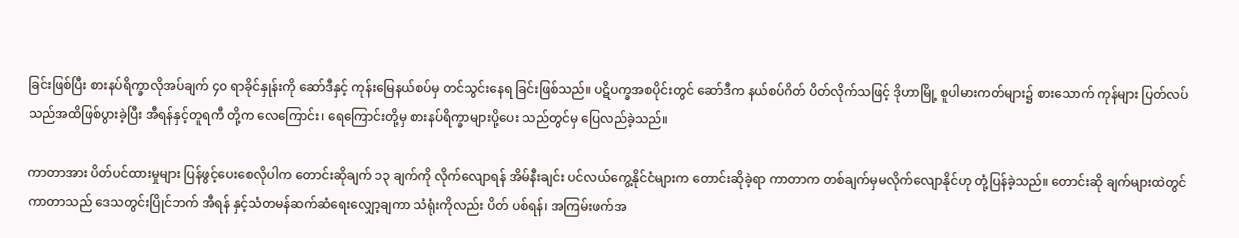ခြင်းဖြစ်ပြီး စားနပ်ရိက္ခာလိုအပ်ချက် ၄၀ ရာခိုင်နှုန်းကို ဆော်ဒီနှင့် ကုန်းမြေနယ်စပ်မှ တင်သွင်းနေရ ခြင်းဖြစ်သည်။ ပဋိပက္ခအစပိုင်းတွင် ဆော်ဒီက နယ်စပ်ဂိတ် ပိတ်လိုက်သဖြင့် ဒိုဟာမြို့ စူပါမားကတ်များ၌ စားသောက် ကုန်များ ပြတ်လပ်သည်အထိဖြစ်ပွားခဲ့ပြီး အီရန်နှင့်တူရကီ တို့က လေကြောင်း၊ ရေကြောင်းတို့မှ စားနပ်ရိက္ခာများပို့ပေး သည်တွင်မှ ပြေလည်ခဲ့သည်။

ကာတာအား ပိတ်ပင်ထားမှုများ ပြန်ဖွင့်ပေးစေလိုပါက တောင်းဆိုချက် ၁၃ ချက်ကို လိုက်လျောရန် အိမ်နီးချင်း ပင်လယ်ကွေ့နိုင်ငံများက တောင်းဆိုခဲ့ရာ ကာတာက တစ်ချက်မှမလိုက်လျောနိုင်ဟု တုံ့ပြန်ခဲ့သည်။ တောင်းဆို ချက်များထဲတွင် ကာတာသည် ဒေသတွင်းပြိုင်ဘက် အီရန် နှင့်သံတမန်ဆက်ဆံရေးလျှော့ချကာ သံရုံးကိုလည်း ပိတ် ပစ်ရန်၊ အကြမ်းဖက်အ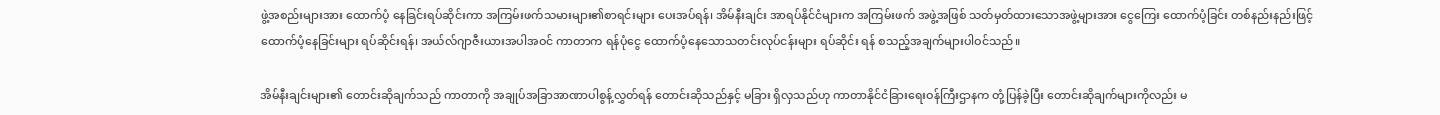ဖွဲ့အစည်းများအား ထောက်ပံ့ နေခြင်းရပ်ဆိုင်းကာ အကြမ်းဖက်သမားများ၏စာရင်းများ ပေးအပ်ရန်၊ အိမ်နီးချင်း အာရပ်နိုင်ငံများက အကြမ်းဖက် အဖွဲ့အဖြစ် သတ်မှတ်ထားသောအဖွဲ့များအား ငွေကြေး ထောက်ပံ့ခြင်း တစ်နည်းနည်းဖြင့် ထောက်ပံ့နေခြင်းများ ရပ်ဆိုင်းရန်၊ အယ်လ်ဂျာဇီးယားအပါအဝင် ကာတာက ရန်ပုံငွေ ထောက်ပံ့နေသောသတင်းလုပ်ငန်းများ ရပ်ဆိုင်း ရန် စသည့်အချက်များပါဝင်သည်။

အိမ်နီးချင်းများ၏ တောင်းဆိုချက်သည် ကာတာကို အချုပ်အခြာအာဏာပါစွန့်လွှတ်ရန် တောင်းဆိုသည်နှင့် မခြား ရှိလှသည်ဟု ကာတာနိုင်ငံခြားရေးဝန်ကြီးဌာနက တုံ့ပြန်ခဲ့ပြီး တောင်းဆိုချက်များကိုလည်း မ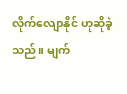လိုက်လျောနိုင် ဟုဆိုခဲ့သည်။ မျက်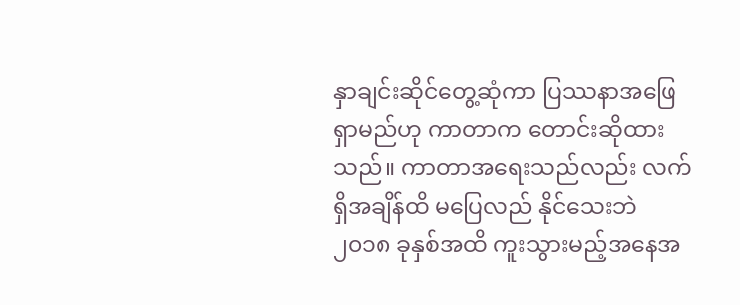နှာချင်းဆိုင်တွေ့ဆုံကာ ပြဿနာအဖြေ ရှာမည်ဟု ကာတာက တောင်းဆိုထားသည်။ ကာတာအရေးသည်လည်း လက်ရှိအချိန်ထိ မပြေလည် နိုင်သေးဘဲ ၂၀၁၈ ခုနှစ်အထိ ကူးသွားမည့်အနေအ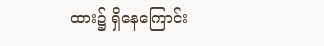ထား၌ ရှိနေကြောင်း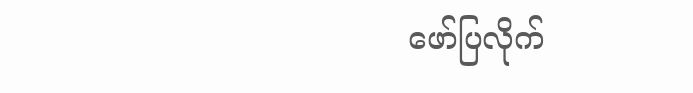ဖော်ပြလိုက်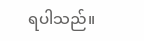ရပါသည်။